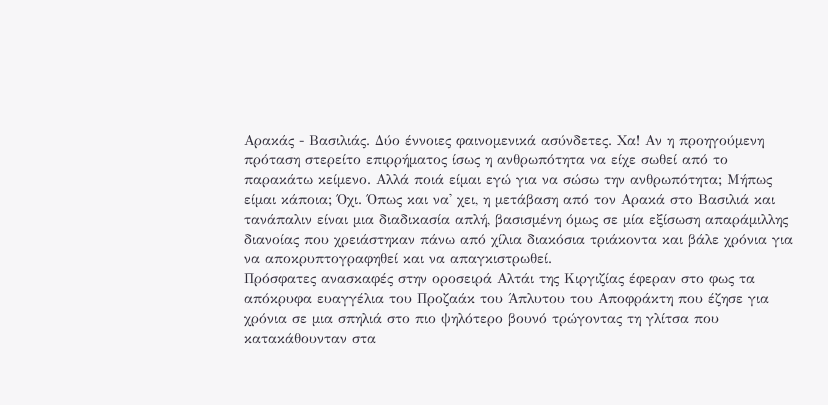Αρακάς - Βασιλιάς. Δύο έννοιες φαινομενικά ασύνδετες. Χα! Αν η προηγούμενη πρόταση στερείτο επιρρήματος ίσως η ανθρωπότητα να είχε σωθεί από το παρακάτω κείμενο. Αλλά ποιά είμαι εγώ για να σώσω την ανθρωπότητα; Μήπως είμαι κάποια; Όχι. Όπως και να' χει, η μετάβαση από τον Αρακά στο Βασιλιά και τανάπαλιν είναι μια διαδικασία απλή, βασισμένη όμως σε μία εξίσωση απαράμιλλης διανοίας που χρειάστηκαν πάνω από χίλια διακόσια τριάκοντα και βάλε χρόνια για να αποκρυπτογραφηθεί και να απαγκιστρωθεί.
Πρόσφατες ανασκαφές στην οροσειρά Αλτάι της Κιργιζίας έφεραν στο φως τα απόκρυφα ευαγγέλια του Προζαάκ του Άπλυτου του Αποφράκτη που έζησε για χρόνια σε μια σπηλιά στο πιο ψηλότερο βουνό τρώγοντας τη γλίτσα που κατακάθουνταν στα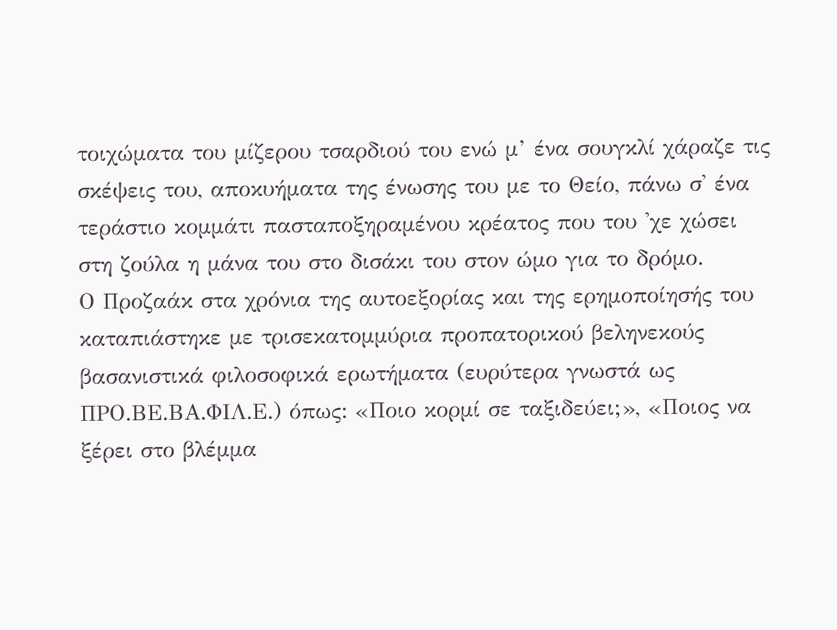τοιχώματα του μίζερου τσαρδιού του ενώ μ’ ένα σουγκλί χάραζε τις σκέψεις του, αποκυήματα της ένωσης του με το Θείο, πάνω σ' ένα τεράστιο κομμάτι πασταποξηραμένου κρέατος που του 'χε χώσει στη ζούλα η μάνα του στο δισάκι του στον ώμο για το δρόμο.
Ο Προζαάκ στα χρόνια της αυτοεξορίας και της ερημοποίησής του καταπιάστηκε με τρισεκατομμύρια προπατορικού βεληνεκούς βασανιστικά φιλοσοφικά ερωτήματα (ευρύτερα γνωστά ως ΠΡΟ.ΒΕ.ΒΑ.ΦΙΛ.Ε.) όπως: «Ποιο κορμί σε ταξιδεύει;», «Ποιος να ξέρει στο βλέμμα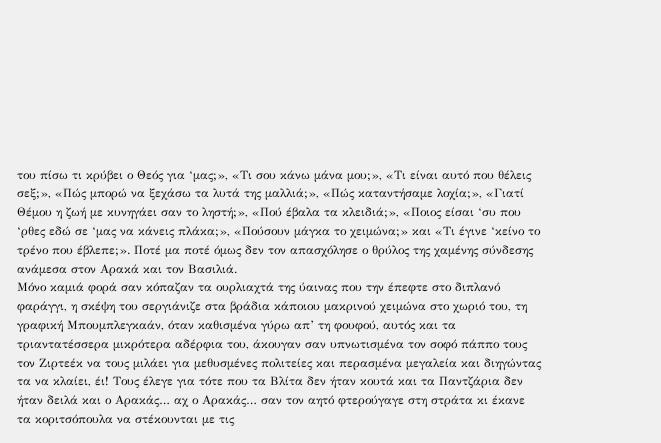του πίσω τι κρύβει ο Θεός για ‘μας;», «Τι σου κάνω μάνα μου;», «Τι είναι αυτό που θέλεις σεξ;», «Πώς μπορώ να ξεχάσω τα λυτά της μαλλιά;», «Πώς καταντήσαμε λοχία;», «Γιατί Θέμου η ζωή με κυνηγάει σαν το ληστή;», «Πού έβαλα τα κλειδιά;», «Ποιος είσαι ‘συ που ‘ρθες εδώ σε ‘μας να κάνεις πλάκα;», «Πούσουν μάγκα το χειμώνα;» και «Τι έγινε ‘κείνο το τρένο που έβλεπε;». Ποτέ μα ποτέ όμως δεν τον απασχόλησε ο θρύλος της χαμένης σύνδεσης ανάμεσα στον Αρακά και τον Βασιλιά.
Μόνο καμιά φορά σαν κόπαζαν τα ουρλιαχτά της ύαινας που την έπεφτε στο διπλανό φαράγγι, η σκέψη του σεργιάνιζε στα βράδια κάποιου μακρινού χειμώνα στο χωριό του, τη γραφική Μπουμπλεγκαάν, όταν καθισμένα γύρω απ’ τη φουφού, αυτός και τα τριαντατέσσερα μικρότερα αδέρφια του, άκουγαν σαν υπνωτισμένα τον σοφό πάππο τους τον Ζιρτεέκ να τους μιλάει για μεθυσμένες πολιτείες και περασμένα μεγαλεία και διηγώντας τα να κλαίει, έι! Τους έλεγε για τότε που τα Βλίτα δεν ήταν κουτά και τα Παντζάρια δεν ήταν δειλά και ο Αρακάς… αχ ο Αρακάς… σαν τον αητό φτερούγαγε στη στράτα κι έκανε τα κοριτσόπουλα να στέκουνται με τις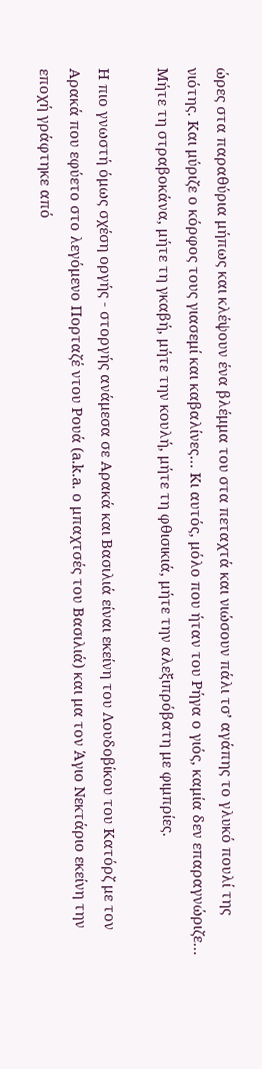ώρες στα παραθύρια μήπως και κλέψουν ένα βλέμμα του στα πεταχτά και νιώσουν πάλι τσ’ αγάπης το γλυκό πουλί της νιότης. Και μύριζε ο κόρφος τους γιασεμί και καβαλίνες… Κι αυτός, μόλο που ήταν του Ρήγα ο γιός, καμία δεν επαραγνώριζε… Μήτε τη στραβοκάνα, μήτε τη γκαβή, μήτε την κουλή, μήτε τη φθισικιά, μήτε την αλεξιπρόβατη με φιμπρίες.

Η πιο γνωστή όμως σχέση οργής - στοργής ανάμεσα σε Αρακά και Βασιλιά είναι εκείνη του Λουδοβίκου του Κατόρζ με τον Αρακά που εφύετο στο λεγόμενο Πορταζέ ντου Ρουά (a.k.a. ο μπαχτσές του Βασιλιά) και μα τον Άγιο Νεκτάριο εκείνη την εποχή γράφτηκε από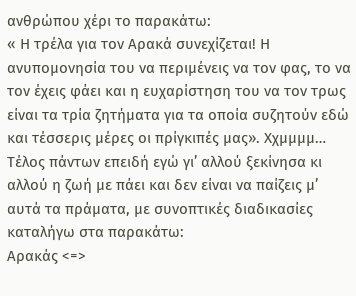ανθρώπου χέρι το παρακάτω:
« Η τρέλα για τον Αρακά συνεχίζεται! Η ανυπομονησία του να περιμένεις να τον φας, το να τον έχεις φάει και η ευχαρίστηση του να τον τρως είναι τα τρία ζητήματα για τα οποία συζητούν εδώ και τέσσερις μέρες οι πρίγκιπές μας». Χχμμμμ…
Τέλος πάντων επειδή εγώ γι’ αλλού ξεκίνησα κι αλλού η ζωή με πάει και δεν είναι να παίζεις μ’ αυτά τα πράματα, με συνοπτικές διαδικασίες καταλήγω στα παρακάτω:
Αρακάς <=>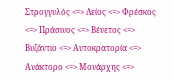Στρογγυλός <=> Λείος <=> Φρέσκος <=> Πράσινος <=> Βένετος <=> Βυζάντιο <=> Αυτοκρατορία <=> Ανάκτορο <=> Μονάρχης <=>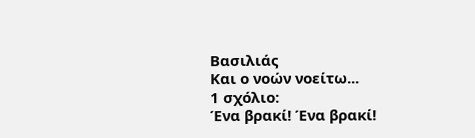Βασιλιάς
Και ο νοών νοείτω...
1 σχόλιο:
Ένα βρακί! Ένα βρακί!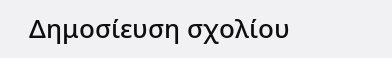Δημοσίευση σχολίου